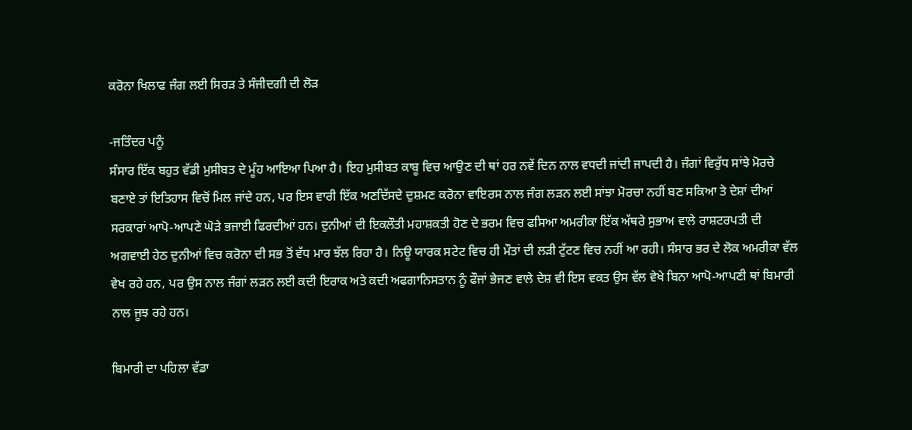ਕਰੋਨਾ ਖਿਲਾਫ ਜੰਗ ਲਈ ਸਿਰੜ ਤੇ ਸੰਜੀਦਗੀ ਦੀ ਲੋੜ

-ਜਤਿੰਦਰ ਪਨੂੰ
ਸੰਸਾਰ ਇੱਕ ਬਹੁਤ ਵੱਡੀ ਮੁਸੀਬਤ ਦੇ ਮੂੰਹ ਆਇਆ ਪਿਆ ਹੈ। ਇਹ ਮੁਸੀਬਤ ਕਾਬੂ ਵਿਚ ਆਉਣ ਦੀ ਥਾਂ ਹਰ ਨਵੇਂ ਦਿਨ ਨਾਲ ਵਧਦੀ ਜਾਂਦੀ ਜਾਪਦੀ ਹੈ। ਜੰਗਾਂ ਵਿਰੁੱਧ ਸਾਂਝੇ ਮੋਰਚੇ ਬਣਾਏ ਤਾਂ ਇਤਿਹਾਸ ਵਿਚੋਂ ਮਿਲ ਜਾਂਦੇ ਹਨ, ਪਰ ਇਸ ਵਾਰੀ ਇੱਕ ਅਣਦਿੱਸਦੇ ਦੁਸ਼ਮਣ ਕਰੋਨਾ ਵਾਇਰਸ ਨਾਲ ਜੰਗ ਲੜਨ ਲਈ ਸਾਂਝਾ ਮੋਰਚਾ ਨਹੀਂ ਬਣ ਸਕਿਆ ਤੇ ਦੇਸ਼ਾਂ ਦੀਆਂ ਸਰਕਾਰਾਂ ਆਪੋ-ਆਪਣੇ ਘੋੜੇ ਭਜਾਈ ਫਿਰਦੀਆਂ ਹਨ। ਦੁਨੀਆਂ ਦੀ ਇਕਲੌਤੀ ਮਹਾਸ਼ਕਤੀ ਹੋਣ ਦੇ ਭਰਮ ਵਿਚ ਫਸਿਆ ਅਮਰੀਕਾ ਇੱਕ ਅੱਥਰੇ ਸੁਭਾਅ ਵਾਲੇ ਰਾਸ਼ਟਰਪਤੀ ਦੀ ਅਗਵਾਈ ਹੇਠ ਦੁਨੀਆਂ ਵਿਚ ਕਰੋਨਾ ਦੀ ਸਭ ਤੋਂ ਵੱਧ ਮਾਰ ਝੱਲ ਰਿਹਾ ਹੈ। ਨਿਊ ਯਾਰਕ ਸਟੇਟ ਵਿਚ ਹੀ ਮੌਤਾਂ ਦੀ ਲੜੀ ਟੁੱਟਣ ਵਿਚ ਨਹੀਂ ਆ ਰਹੀ। ਸੰਸਾਰ ਭਰ ਦੇ ਲੋਕ ਅਮਰੀਕਾ ਵੱਲ ਵੇਖ ਰਹੇ ਹਨ, ਪਰ ਉਸ ਨਾਲ ਜੰਗਾਂ ਲੜਨ ਲਈ ਕਦੀ ਇਰਾਕ ਅਤੇ ਕਦੀ ਅਫਗਾਨਿਸਤਾਨ ਨੂੰ ਫੌਜਾਂ ਭੇਜਣ ਵਾਲੇ ਦੇਸ਼ ਵੀ ਇਸ ਵਕਤ ਉਸ ਵੱਲ ਵੇਖੇ ਬਿਨਾ ਆਪੋ-ਆਪਣੀ ਥਾਂ ਬਿਮਾਰੀ ਨਾਲ ਜੂਝ ਰਹੇ ਹਨ।

ਬਿਮਾਰੀ ਦਾ ਪਹਿਲਾ ਵੱਡਾ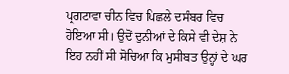ਪ੍ਰਗਟਾਵਾ ਚੀਨ ਵਿਚ ਪਿਛਲੇ ਦਸੰਬਰ ਵਿਚ ਹੋਇਆ ਸੀ। ਉਦੋਂ ਦੁਨੀਆਂ ਦੇ ਕਿਸੇ ਵੀ ਦੇਸ਼ ਨੇ ਇਹ ਨਹੀਂ ਸੀ ਸੋਚਿਆ ਕਿ ਮੁਸੀਬਤ ਉਨ੍ਹਾਂ ਦੇ ਘਰ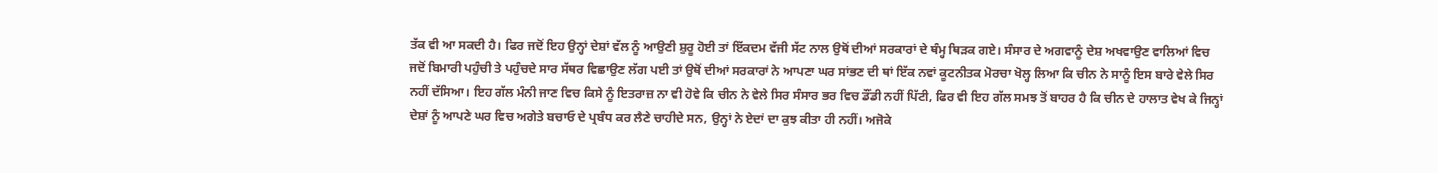ਤੱਕ ਵੀ ਆ ਸਕਦੀ ਹੈ। ਫਿਰ ਜਦੋਂ ਇਹ ਉਨ੍ਹਾਂ ਦੇਸ਼ਾਂ ਵੱਲ ਨੂੰ ਆਉਣੀ ਸ਼ੁਰੂ ਹੋਈ ਤਾਂ ਇੱਕਦਮ ਵੱਜੀ ਸੱਟ ਨਾਲ ਉਥੋਂ ਦੀਆਂ ਸਰਕਾਰਾਂ ਦੇ ਥੰਮ੍ਹ ਥਿੜਕ ਗਏ। ਸੰਸਾਰ ਦੇ ਅਗਵਾਨੂੰ ਦੇਸ਼ ਅਖਵਾਉਣ ਵਾਲਿਆਂ ਵਿਚ ਜਦੋਂ ਬਿਮਾਰੀ ਪਹੁੰਚੀ ਤੇ ਪਹੁੰਚਦੇ ਸਾਰ ਸੱਥਰ ਵਿਛਾਉਣ ਲੱਗ ਪਈ ਤਾਂ ਉਥੋਂ ਦੀਆਂ ਸਰਕਾਰਾਂ ਨੇ ਆਪਣਾ ਘਰ ਸਾਂਭਣ ਦੀ ਥਾਂ ਇੱਕ ਨਵਾਂ ਕੂਟਨੀਤਕ ਮੋਰਚਾ ਖੋਲ੍ਹ ਲਿਆ ਕਿ ਚੀਨ ਨੇ ਸਾਨੂੰ ਇਸ ਬਾਰੇ ਵੇਲੇ ਸਿਰ ਨਹੀਂ ਦੱਸਿਆ। ਇਹ ਗੱਲ ਮੰਨੀ ਜਾਣ ਵਿਚ ਕਿਸੇ ਨੂੰ ਇਤਰਾਜ਼ ਨਾ ਵੀ ਹੋਵੇ ਕਿ ਚੀਨ ਨੇ ਵੇਲੇ ਸਿਰ ਸੰਸਾਰ ਭਰ ਵਿਚ ਡੌਂਡੀ ਨਹੀਂ ਪਿੱਟੀ, ਫਿਰ ਵੀ ਇਹ ਗੱਲ ਸਮਝ ਤੋਂ ਬਾਹਰ ਹੈ ਕਿ ਚੀਨ ਦੇ ਹਾਲਾਤ ਵੇਖ ਕੇ ਜਿਨ੍ਹਾਂ ਦੇਸ਼ਾਂ ਨੂੰ ਆਪਣੇ ਘਰ ਵਿਚ ਅਗੇਤੇ ਬਚਾਓ ਦੇ ਪ੍ਰਬੰਧ ਕਰ ਲੈਣੇ ਚਾਹੀਦੇ ਸਨ, ਉਨ੍ਹਾਂ ਨੇ ਏਦਾਂ ਦਾ ਕੁਝ ਕੀਤਾ ਹੀ ਨਹੀਂ। ਅਜੋਕੇ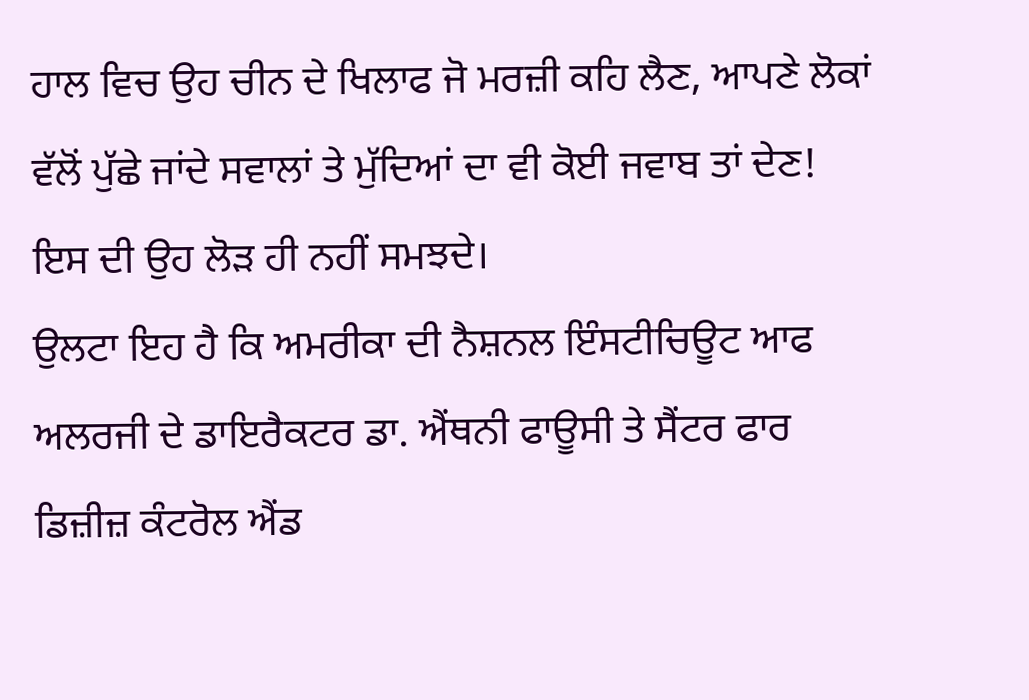ਹਾਲ ਵਿਚ ਉਹ ਚੀਨ ਦੇ ਖਿਲਾਫ ਜੋ ਮਰਜ਼ੀ ਕਹਿ ਲੈਣ, ਆਪਣੇ ਲੋਕਾਂ ਵੱਲੋਂ ਪੁੱਛੇ ਜਾਂਦੇ ਸਵਾਲਾਂ ਤੇ ਮੁੱਦਿਆਂ ਦਾ ਵੀ ਕੋਈ ਜਵਾਬ ਤਾਂ ਦੇਣ! ਇਸ ਦੀ ਉਹ ਲੋੜ ਹੀ ਨਹੀਂ ਸਮਝਦੇ।
ਉਲਟਾ ਇਹ ਹੈ ਕਿ ਅਮਰੀਕਾ ਦੀ ਨੈਸ਼ਨਲ ਇੰਸਟੀਚਿਊਟ ਆਫ ਅਲਰਜੀ ਦੇ ਡਾਇਰੈਕਟਰ ਡਾ. ਐਂਥਨੀ ਫਾਊਸੀ ਤੇ ਸੈਂਟਰ ਫਾਰ ਡਿਜ਼ੀਜ਼ ਕੰਟਰੋਲ ਐਂਡ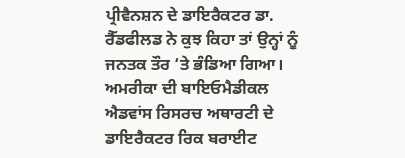ਪ੍ਰੀਵੈਨਸ਼ਨ ਦੇ ਡਾਇਰੈਕਟਰ ਡਾ. ਰੈੱਡਫੀਲਡ ਨੇ ਕੁਝ ਕਿਹਾ ਤਾਂ ਉਨ੍ਹਾਂ ਨੂੰ ਜਨਤਕ ਤੌਰ ‘ਤੇ ਭੰਡਿਆ ਗਿਆ। ਅਮਰੀਕਾ ਦੀ ਬਾਇਓਮੈਡੀਕਲ ਐਡਵਾਂਸ ਰਿਸਰਚ ਅਥਾਰਟੀ ਦੇ ਡਾਇਰੈਕਟਰ ਰਿਕ ਬਰਾਈਟ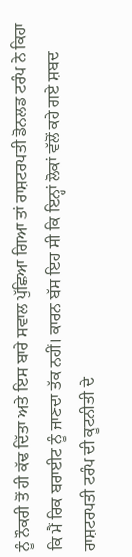ਨੂੰ ਨੌਕਰੀ ਤੋਂ ਹੀ ਕੱਢ ਦਿੱਤਾ ਅਤੇ ਇਸ ਬਾਰੇ ਸਵਾਲ ਪੁੱਛਿਆ ਗਿਆ ਤਾਂ ਰਾਸ਼ਟਰਪਤੀ ਡੋਨਲਡ ਟਰੰਪ ਨੇ ਕਿਹਾ ਕਿ ਮੈਂ ਰਿਕ ਬਰਾਈਟ ਨੂੰ ਜਾਣਦਾ ਤੱਕ ਨਹੀਂ। ਕਾਰਨ ਬੱਸ ਇਹ ਸੀ ਕਿ ਇਨ੍ਹਾਂ ਲੋਕਾਂ ਵੱਲੋਂ ਕਹੇ ਗਏ ਸ਼ਬਦ ਰਾਸ਼ਟਰਪਤੀ ਟਰੰਪ ਦੀ ਕੂਟਨੀਤੀ ਦੇ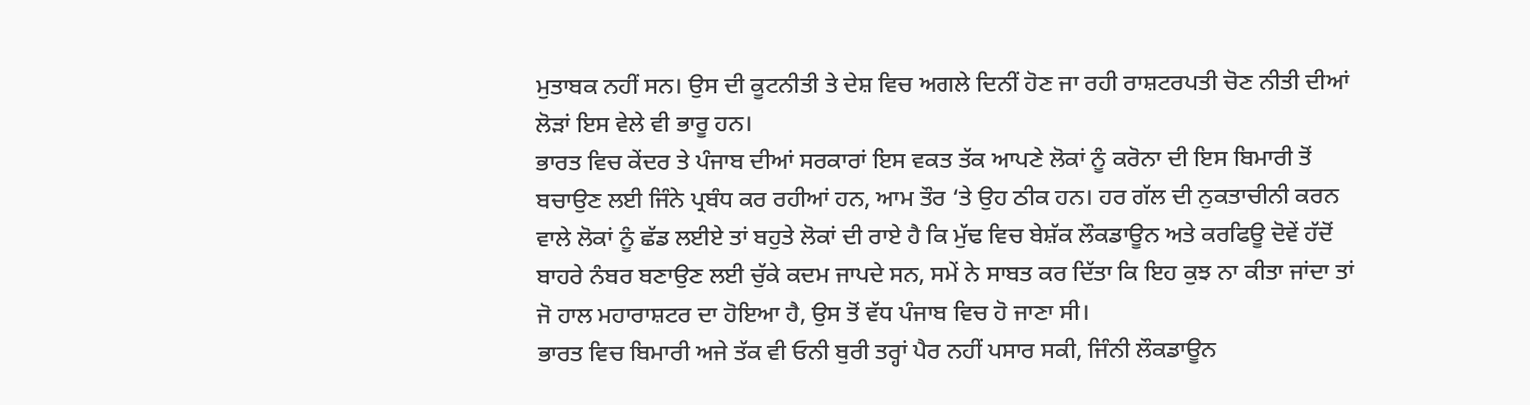ਮੁਤਾਬਕ ਨਹੀਂ ਸਨ। ਉਸ ਦੀ ਕੂਟਨੀਤੀ ਤੇ ਦੇਸ਼ ਵਿਚ ਅਗਲੇ ਦਿਨੀਂ ਹੋਣ ਜਾ ਰਹੀ ਰਾਸ਼ਟਰਪਤੀ ਚੋਣ ਨੀਤੀ ਦੀਆਂ ਲੋੜਾਂ ਇਸ ਵੇਲੇ ਵੀ ਭਾਰੂ ਹਨ।
ਭਾਰਤ ਵਿਚ ਕੇਂਦਰ ਤੇ ਪੰਜਾਬ ਦੀਆਂ ਸਰਕਾਰਾਂ ਇਸ ਵਕਤ ਤੱਕ ਆਪਣੇ ਲੋਕਾਂ ਨੂੰ ਕਰੋਨਾ ਦੀ ਇਸ ਬਿਮਾਰੀ ਤੋਂ ਬਚਾਉਣ ਲਈ ਜਿੰਨੇ ਪ੍ਰਬੰਧ ਕਰ ਰਹੀਆਂ ਹਨ, ਆਮ ਤੌਰ ‘ਤੇ ਉਹ ਠੀਕ ਹਨ। ਹਰ ਗੱਲ ਦੀ ਨੁਕਤਾਚੀਨੀ ਕਰਨ ਵਾਲੇ ਲੋਕਾਂ ਨੂੰ ਛੱਡ ਲਈਏ ਤਾਂ ਬਹੁਤੇ ਲੋਕਾਂ ਦੀ ਰਾਏ ਹੈ ਕਿ ਮੁੱਢ ਵਿਚ ਬੇਸ਼ੱਕ ਲੌਕਡਾਊਨ ਅਤੇ ਕਰਫਿਊ ਦੋਵੇਂ ਹੱਦੋਂ ਬਾਹਰੇ ਨੰਬਰ ਬਣਾਉਣ ਲਈ ਚੁੱਕੇ ਕਦਮ ਜਾਪਦੇ ਸਨ, ਸਮੇਂ ਨੇ ਸਾਬਤ ਕਰ ਦਿੱਤਾ ਕਿ ਇਹ ਕੁਝ ਨਾ ਕੀਤਾ ਜਾਂਦਾ ਤਾਂ ਜੋ ਹਾਲ ਮਹਾਰਾਸ਼ਟਰ ਦਾ ਹੋਇਆ ਹੈ, ਉਸ ਤੋਂ ਵੱਧ ਪੰਜਾਬ ਵਿਚ ਹੋ ਜਾਣਾ ਸੀ।
ਭਾਰਤ ਵਿਚ ਬਿਮਾਰੀ ਅਜੇ ਤੱਕ ਵੀ ਓਨੀ ਬੁਰੀ ਤਰ੍ਹਾਂ ਪੈਰ ਨਹੀਂ ਪਸਾਰ ਸਕੀ, ਜਿੰਨੀ ਲੌਕਡਾਊਨ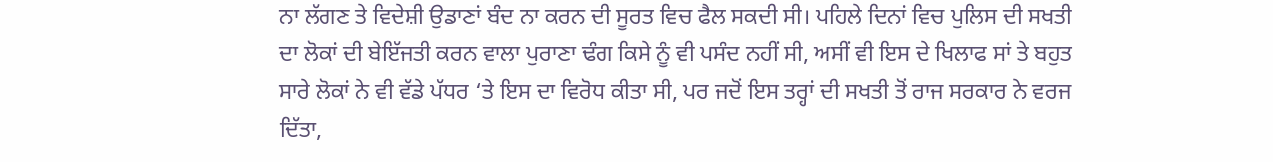ਨਾ ਲੱਗਣ ਤੇ ਵਿਦੇਸ਼ੀ ਉਡਾਣਾਂ ਬੰਦ ਨਾ ਕਰਨ ਦੀ ਸੂਰਤ ਵਿਚ ਫੈਲ ਸਕਦੀ ਸੀ। ਪਹਿਲੇ ਦਿਨਾਂ ਵਿਚ ਪੁਲਿਸ ਦੀ ਸਖਤੀ ਦਾ ਲੋਕਾਂ ਦੀ ਬੇਇੱਜਤੀ ਕਰਨ ਵਾਲਾ ਪੁਰਾਣਾ ਢੰਗ ਕਿਸੇ ਨੂੰ ਵੀ ਪਸੰਦ ਨਹੀਂ ਸੀ, ਅਸੀਂ ਵੀ ਇਸ ਦੇ ਖਿਲਾਫ ਸਾਂ ਤੇ ਬਹੁਤ ਸਾਰੇ ਲੋਕਾਂ ਨੇ ਵੀ ਵੱਡੇ ਪੱਧਰ ‘ਤੇ ਇਸ ਦਾ ਵਿਰੋਧ ਕੀਤਾ ਸੀ, ਪਰ ਜਦੋਂ ਇਸ ਤਰ੍ਹਾਂ ਦੀ ਸਖਤੀ ਤੋਂ ਰਾਜ ਸਰਕਾਰ ਨੇ ਵਰਜ ਦਿੱਤਾ,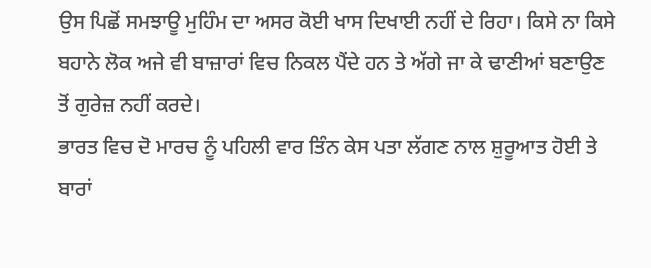ਉਸ ਪਿਛੋਂ ਸਮਝਾਊ ਮੁਹਿੰਮ ਦਾ ਅਸਰ ਕੋਈ ਖਾਸ ਦਿਖਾਈ ਨਹੀਂ ਦੇ ਰਿਹਾ। ਕਿਸੇ ਨਾ ਕਿਸੇ ਬਹਾਨੇ ਲੋਕ ਅਜੇ ਵੀ ਬਾਜ਼ਾਰਾਂ ਵਿਚ ਨਿਕਲ ਪੈਂਦੇ ਹਨ ਤੇ ਅੱਗੇ ਜਾ ਕੇ ਢਾਣੀਆਂ ਬਣਾਉਣ ਤੋਂ ਗੁਰੇਜ਼ ਨਹੀਂ ਕਰਦੇ।
ਭਾਰਤ ਵਿਚ ਦੋ ਮਾਰਚ ਨੂੰ ਪਹਿਲੀ ਵਾਰ ਤਿੰਨ ਕੇਸ ਪਤਾ ਲੱਗਣ ਨਾਲ ਸ਼ੁਰੂਆਤ ਹੋਈ ਤੇ ਬਾਰਾਂ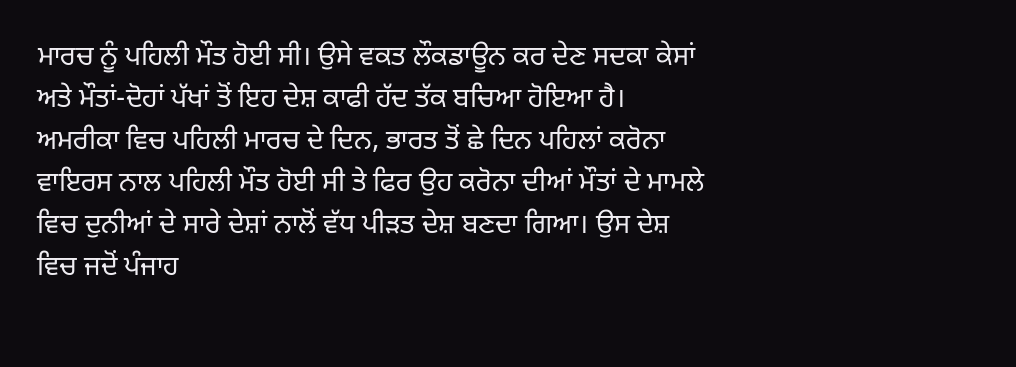ਮਾਰਚ ਨੂੰ ਪਹਿਲੀ ਮੌਤ ਹੋਈ ਸੀ। ਉਸੇ ਵਕਤ ਲੌਕਡਾਊਨ ਕਰ ਦੇਣ ਸਦਕਾ ਕੇਸਾਂ ਅਤੇ ਮੌਤਾਂ-ਦੋਹਾਂ ਪੱਖਾਂ ਤੋਂ ਇਹ ਦੇਸ਼ ਕਾਫੀ ਹੱਦ ਤੱਕ ਬਚਿਆ ਹੋਇਆ ਹੈ। ਅਮਰੀਕਾ ਵਿਚ ਪਹਿਲੀ ਮਾਰਚ ਦੇ ਦਿਨ, ਭਾਰਤ ਤੋਂ ਛੇ ਦਿਨ ਪਹਿਲਾਂ ਕਰੋਨਾ ਵਾਇਰਸ ਨਾਲ ਪਹਿਲੀ ਮੌਤ ਹੋਈ ਸੀ ਤੇ ਫਿਰ ਉਹ ਕਰੋਨਾ ਦੀਆਂ ਮੌਤਾਂ ਦੇ ਮਾਮਲੇ ਵਿਚ ਦੁਨੀਆਂ ਦੇ ਸਾਰੇ ਦੇਸ਼ਾਂ ਨਾਲੋਂ ਵੱਧ ਪੀੜਤ ਦੇਸ਼ ਬਣਦਾ ਗਿਆ। ਉਸ ਦੇਸ਼ ਵਿਚ ਜਦੋਂ ਪੰਜਾਹ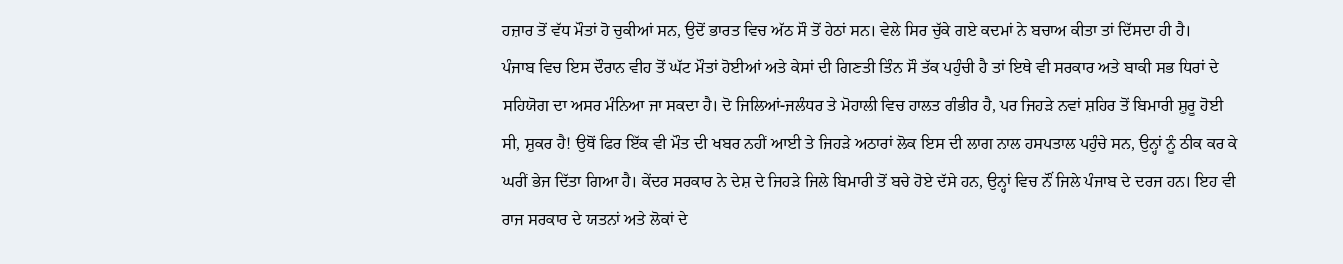ਹਜ਼ਾਰ ਤੋਂ ਵੱਧ ਮੌਤਾਂ ਹੋ ਚੁਕੀਆਂ ਸਨ, ਉਦੋਂ ਭਾਰਤ ਵਿਚ ਅੱਠ ਸੌ ਤੋਂ ਹੇਠਾਂ ਸਨ। ਵੇਲੇ ਸਿਰ ਚੁੱਕੇ ਗਏ ਕਦਮਾਂ ਨੇ ਬਚਾਅ ਕੀਤਾ ਤਾਂ ਦਿੱਸਦਾ ਹੀ ਹੈ।
ਪੰਜਾਬ ਵਿਚ ਇਸ ਦੌਰਾਨ ਵੀਹ ਤੋਂ ਘੱਟ ਮੌਤਾਂ ਹੋਈਆਂ ਅਤੇ ਕੇਸਾਂ ਦੀ ਗਿਣਤੀ ਤਿੰਨ ਸੌ ਤੱਕ ਪਹੁੰਚੀ ਹੈ ਤਾਂ ਇਥੇ ਵੀ ਸਰਕਾਰ ਅਤੇ ਬਾਕੀ ਸਭ ਧਿਰਾਂ ਦੇ ਸਹਿਯੋਗ ਦਾ ਅਸਰ ਮੰਨਿਆ ਜਾ ਸਕਦਾ ਹੈ। ਦੋ ਜਿਲਿਆਂ-ਜਲੰਧਰ ਤੇ ਮੋਹਾਲੀ ਵਿਚ ਹਾਲਤ ਗੰਭੀਰ ਹੈ, ਪਰ ਜਿਹੜੇ ਨਵਾਂ ਸ਼ਹਿਰ ਤੋਂ ਬਿਮਾਰੀ ਸ਼ੁਰੂ ਹੋਈ ਸੀ, ਸ਼ੁਕਰ ਹੈ! ਉਥੋਂ ਫਿਰ ਇੱਕ ਵੀ ਮੌਤ ਦੀ ਖਬਰ ਨਹੀਂ ਆਈ ਤੇ ਜਿਹੜੇ ਅਠਾਰਾਂ ਲੋਕ ਇਸ ਦੀ ਲਾਗ ਨਾਲ ਹਸਪਤਾਲ ਪਹੁੰਚੇ ਸਨ, ਉਨ੍ਹਾਂ ਨੂੰ ਠੀਕ ਕਰ ਕੇ ਘਰੀਂ ਭੇਜ ਦਿੱਤਾ ਗਿਆ ਹੈ। ਕੇਂਦਰ ਸਰਕਾਰ ਨੇ ਦੇਸ਼ ਦੇ ਜਿਹੜੇ ਜਿਲੇ ਬਿਮਾਰੀ ਤੋਂ ਬਚੇ ਹੋਏ ਦੱਸੇ ਹਨ, ਉਨ੍ਹਾਂ ਵਿਚ ਨੌਂ ਜਿਲੇ ਪੰਜਾਬ ਦੇ ਦਰਜ ਹਨ। ਇਹ ਵੀ ਰਾਜ ਸਰਕਾਰ ਦੇ ਯਤਨਾਂ ਅਤੇ ਲੋਕਾਂ ਦੇ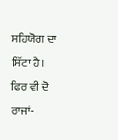ਸਹਿਯੋਗ ਦਾ ਸਿੱਟਾ ਹੈ।
ਫਿਰ ਵੀ ਦੋ ਰਾਜਾਂ-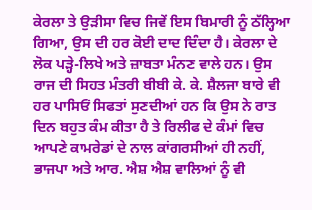ਕੇਰਲਾ ਤੇ ਉੜੀਸਾ ਵਿਚ ਜਿਵੇਂ ਇਸ ਬਿਮਾਰੀ ਨੂੰ ਠੱਲ੍ਹਿਆ ਗਿਆ, ਉਸ ਦੀ ਹਰ ਕੋਈ ਦਾਦ ਦਿੰਦਾ ਹੈ। ਕੇਰਲਾ ਦੇ ਲੋਕ ਪੜ੍ਹੇ-ਲਿਖੇ ਅਤੇ ਜ਼ਾਬਤਾ ਮੰਨਣ ਵਾਲੇ ਹਨ। ਉਸ ਰਾਜ ਦੀ ਸਿਹਤ ਮੰਤਰੀ ਬੀਬੀ ਕੇ. ਕੇ. ਸ਼ੈਲਜਾ ਬਾਰੇ ਵੀ ਹਰ ਪਾਸਿਓਂ ਸਿਫਤਾਂ ਸੁਣਦੀਆਂ ਹਨ ਕਿ ਉਸ ਨੇ ਰਾਤ ਦਿਨ ਬਹੁਤ ਕੰਮ ਕੀਤਾ ਹੈ ਤੇ ਰਿਲੀਫ ਦੇ ਕੰਮਾਂ ਵਿਚ ਆਪਣੇ ਕਾਮਰੇਡਾਂ ਦੇ ਨਾਲ ਕਾਂਗਰਸੀਆਂ ਹੀ ਨਹੀਂ, ਭਾਜਪਾ ਅਤੇ ਆਰ. ਐਸ਼ ਐਸ਼ ਵਾਲਿਆਂ ਨੂੰ ਵੀ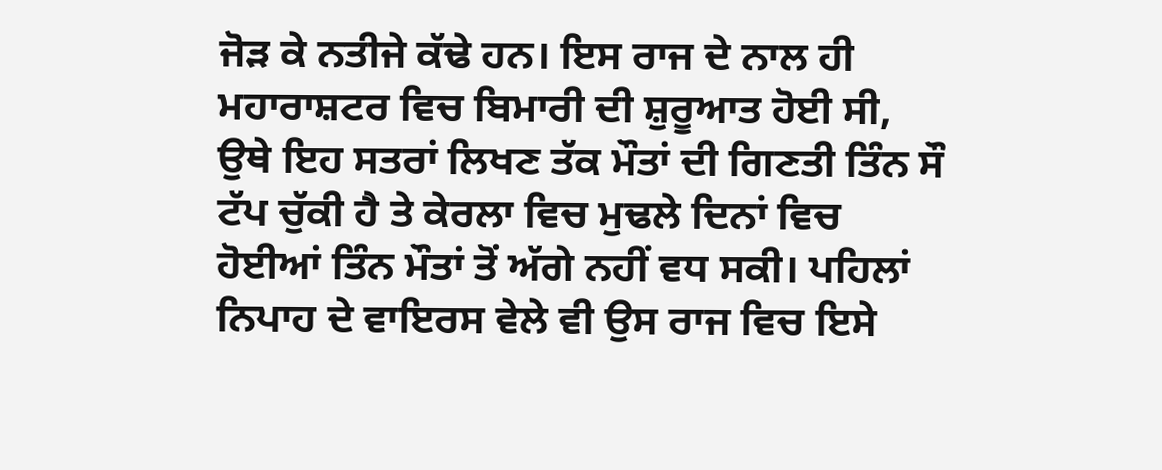ਜੋੜ ਕੇ ਨਤੀਜੇ ਕੱਢੇ ਹਨ। ਇਸ ਰਾਜ ਦੇ ਨਾਲ ਹੀ ਮਹਾਰਾਸ਼ਟਰ ਵਿਚ ਬਿਮਾਰੀ ਦੀ ਸ਼ੁਰੂਆਤ ਹੋਈ ਸੀ, ਉਥੇ ਇਹ ਸਤਰਾਂ ਲਿਖਣ ਤੱਕ ਮੌਤਾਂ ਦੀ ਗਿਣਤੀ ਤਿੰਨ ਸੌ ਟੱਪ ਚੁੱਕੀ ਹੈ ਤੇ ਕੇਰਲਾ ਵਿਚ ਮੁਢਲੇ ਦਿਨਾਂ ਵਿਚ ਹੋਈਆਂ ਤਿੰਨ ਮੌਤਾਂ ਤੋਂ ਅੱਗੇ ਨਹੀਂ ਵਧ ਸਕੀ। ਪਹਿਲਾਂ ਨਿਪਾਹ ਦੇ ਵਾਇਰਸ ਵੇਲੇ ਵੀ ਉਸ ਰਾਜ ਵਿਚ ਇਸੇ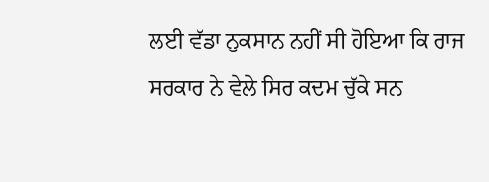ਲਈ ਵੱਡਾ ਨੁਕਸਾਨ ਨਹੀਂ ਸੀ ਹੋਇਆ ਕਿ ਰਾਜ ਸਰਕਾਰ ਨੇ ਵੇਲੇ ਸਿਰ ਕਦਮ ਚੁੱਕੇ ਸਨ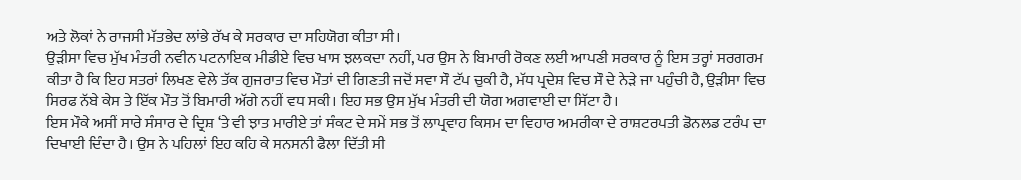ਅਤੇ ਲੋਕਾਂ ਨੇ ਰਾਜਸੀ ਮੱਤਭੇਦ ਲਾਂਭੇ ਰੱਖ ਕੇ ਸਰਕਾਰ ਦਾ ਸਹਿਯੋਗ ਕੀਤਾ ਸੀ।
ਉੜੀਸਾ ਵਿਚ ਮੁੱਖ ਮੰਤਰੀ ਨਵੀਨ ਪਟਨਾਇਕ ਮੀਡੀਏ ਵਿਚ ਖਾਸ ਝਲਕਦਾ ਨਹੀਂ, ਪਰ ਉਸ ਨੇ ਬਿਮਾਰੀ ਰੋਕਣ ਲਈ ਆਪਣੀ ਸਰਕਾਰ ਨੂੰ ਇਸ ਤਰ੍ਹਾਂ ਸਰਗਰਮ ਕੀਤਾ ਹੈ ਕਿ ਇਹ ਸਤਰਾਂ ਲਿਖਣ ਵੇਲੇ ਤੱਕ ਗੁਜਰਾਤ ਵਿਚ ਮੌਤਾਂ ਦੀ ਗਿਣਤੀ ਜਦੋਂ ਸਵਾ ਸੌ ਟੱਪ ਚੁਕੀ ਹੈ, ਮੱਧ ਪ੍ਰਦੇਸ਼ ਵਿਚ ਸੌ ਦੇ ਨੇੜੇ ਜਾ ਪਹੁੰਚੀ ਹੈ, ਉੜੀਸਾ ਵਿਚ ਸਿਰਫ ਨੱਬੇ ਕੇਸ ਤੇ ਇੱਕ ਮੌਤ ਤੋਂ ਬਿਮਾਰੀ ਅੱਗੇ ਨਹੀਂ ਵਧ ਸਕੀ। ਇਹ ਸਭ ਉਸ ਮੁੱਖ ਮੰਤਰੀ ਦੀ ਯੋਗ ਅਗਵਾਈ ਦਾ ਸਿੱਟਾ ਹੈ।
ਇਸ ਮੌਕੇ ਅਸੀਂ ਸਾਰੇ ਸੰਸਾਰ ਦੇ ਦ੍ਰਿਸ਼ ‘ਤੇ ਵੀ ਝਾਤ ਮਾਰੀਏ ਤਾਂ ਸੰਕਟ ਦੇ ਸਮੇਂ ਸਭ ਤੋਂ ਲਾਪ੍ਰਵਾਹ ਕਿਸਮ ਦਾ ਵਿਹਾਰ ਅਮਰੀਕਾ ਦੇ ਰਾਸ਼ਟਰਪਤੀ ਡੋਨਲਡ ਟਰੰਪ ਦਾ ਦਿਖਾਈ ਦਿੰਦਾ ਹੈ। ਉਸ ਨੇ ਪਹਿਲਾਂ ਇਹ ਕਹਿ ਕੇ ਸਨਸਨੀ ਫੈਲਾ ਦਿੱਤੀ ਸੀ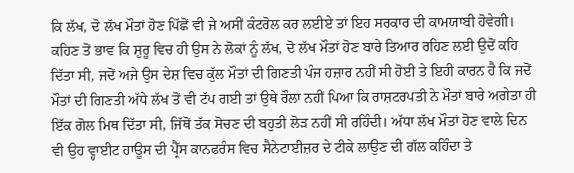ਕਿ ਲੱਖ, ਦੋ ਲੱਖ ਮੌਤਾਂ ਹੋਣ ਪਿੱਛੋਂ ਵੀ ਜੇ ਅਸੀਂ ਕੰਟਰੋਲ ਕਰ ਲਈਏ ਤਾਂ ਇਹ ਸਰਕਾਰ ਦੀ ਕਾਮਯਾਬੀ ਹੋਵੇਗੀ। ਕਹਿਣ ਤੋਂ ਭਾਵ ਕਿ ਸ਼ੁਰੂ ਵਿਚ ਹੀ ਉਸ ਨੇ ਲੋਕਾਂ ਨੂੰ ਲੱਖ, ਦੋ ਲੱਖ ਮੌਤਾਂ ਹੋਣ ਬਾਰੇ ਤਿਆਰ ਰਹਿਣ ਲਈ ਉਦੋਂ ਕਹਿ ਦਿੱਤਾ ਸੀ, ਜਦੋਂ ਅਜੇ ਉਸ ਦੇਸ਼ ਵਿਚ ਕੁੱਲ ਮੌਤਾਂ ਦੀ ਗਿਣਤੀ ਪੰਜ ਹਜ਼ਾਰ ਨਹੀਂ ਸੀ ਹੋਈ ਤੇ ਇਹੀ ਕਾਰਨ ਹੈ ਕਿ ਜਦੋਂ ਮੌਤਾਂ ਦੀ ਗਿਣਤੀ ਅੱਧੇ ਲੱਖ ਤੋਂ ਵੀ ਟੱਪ ਗਈ ਤਾਂ ਉਥੇ ਰੌਲਾ ਨਹੀਂ ਪਿਆ ਕਿ ਰਾਸ਼ਟਰਪਤੀ ਨੇ ਮੌਤਾਂ ਬਾਰੇ ਅਗੇਤਾ ਹੀ ਇੱਕ ਗੋਲ ਮਿਥ ਦਿੱਤਾ ਸੀ, ਜਿੱਥੋਂ ਤੱਕ ਸੋਚਣ ਦੀ ਬਹੁਤੀ ਲੋੜ ਨਹੀਂ ਸੀ ਰਹਿੰਦੀ। ਅੱਧਾ ਲੱਖ ਮੌਤਾਂ ਹੋਣ ਵਾਲੇ ਦਿਨ ਵੀ ਉਹ ਵ੍ਹਾਈਟ ਹਾਊਸ ਦੀ ਪ੍ਰੈੱਸ ਕਾਨਫਰੰਸ ਵਿਚ ਸੈਨੇਟਾਈਜ਼ਰ ਦੇ ਟੀਕੇ ਲਾਉਣ ਦੀ ਗੱਲ ਕਹਿੰਦਾ ਤੇ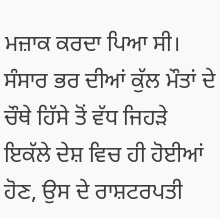ਮਜ਼ਾਕ ਕਰਦਾ ਪਿਆ ਸੀ। ਸੰਸਾਰ ਭਰ ਦੀਆਂ ਕੁੱਲ ਮੌਤਾਂ ਦੇ ਚੌਥੇ ਹਿੱਸੇ ਤੋਂ ਵੱਧ ਜਿਹੜੇ ਇਕੱਲੇ ਦੇਸ਼ ਵਿਚ ਹੀ ਹੋਈਆਂ ਹੋਣ, ਉਸ ਦੇ ਰਾਸ਼ਟਰਪਤੀ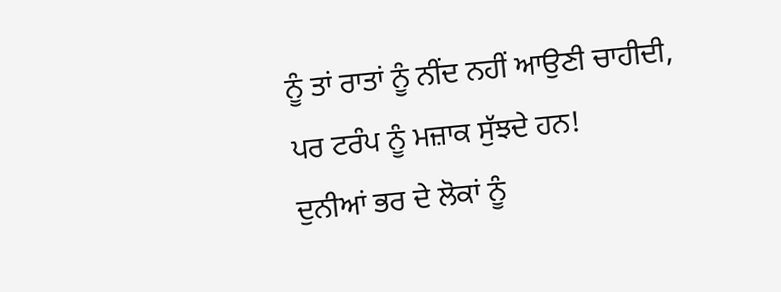ਨੂੰ ਤਾਂ ਰਾਤਾਂ ਨੂੰ ਨੀਂਦ ਨਹੀਂ ਆਉਣੀ ਚਾਹੀਦੀ, ਪਰ ਟਰੰਪ ਨੂੰ ਮਜ਼ਾਕ ਸੁੱਝਦੇ ਹਨ!
ਦੁਨੀਆਂ ਭਰ ਦੇ ਲੋਕਾਂ ਨੂੰ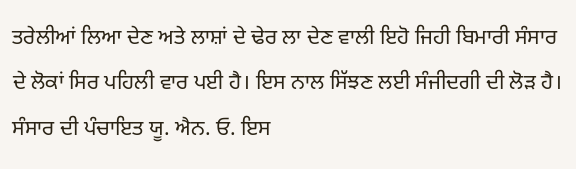ਤਰੇਲੀਆਂ ਲਿਆ ਦੇਣ ਅਤੇ ਲਾਸ਼ਾਂ ਦੇ ਢੇਰ ਲਾ ਦੇਣ ਵਾਲੀ ਇਹੋ ਜਿਹੀ ਬਿਮਾਰੀ ਸੰਸਾਰ ਦੇ ਲੋਕਾਂ ਸਿਰ ਪਹਿਲੀ ਵਾਰ ਪਈ ਹੈ। ਇਸ ਨਾਲ ਸਿੱਝਣ ਲਈ ਸੰਜੀਦਗੀ ਦੀ ਲੋੜ ਹੈ। ਸੰਸਾਰ ਦੀ ਪੰਚਾਇਤ ਯੂ. ਐਨ. ਓ. ਇਸ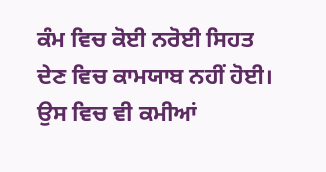ਕੰਮ ਵਿਚ ਕੋਈ ਨਰੋਈ ਸਿਹਤ ਦੇਣ ਵਿਚ ਕਾਮਯਾਬ ਨਹੀਂ ਹੋਈ। ਉਸ ਵਿਚ ਵੀ ਕਮੀਆਂ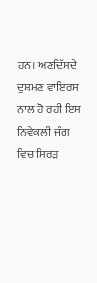ਹਨ। ਅਣਦਿੱਸਦੇ ਦੁਸ਼ਮਣ ਵਾਇਰਸ ਨਾਲ ਹੋ ਰਹੀ ਇਸ ਨਿਵੇਕਲੀ ਜੰਗ ਵਿਚ ਸਿਰੜ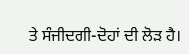ਤੇ ਸੰਜੀਦਗੀ-ਦੋਹਾਂ ਦੀ ਲੋੜ ਹੈ।